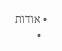• אודות
  •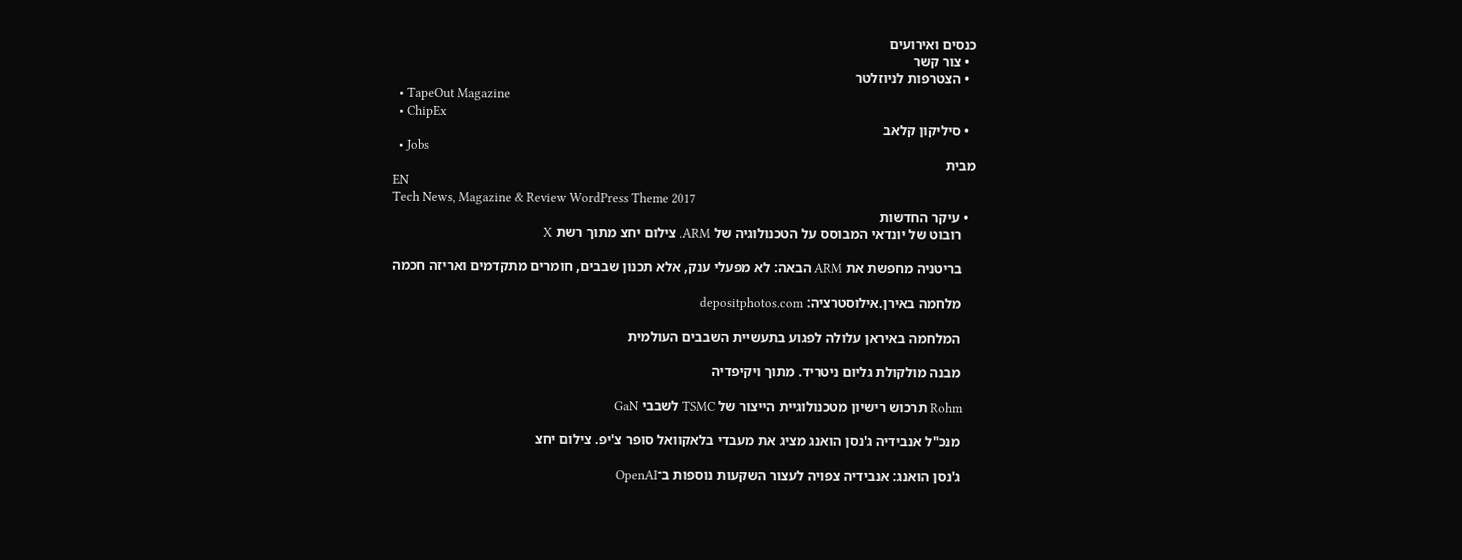כנסים ואירועים
  • צור קשר
  • הצטרפות לניוזלטר
  • TapeOut Magazine
  • ChipEx
  • סיליקון קלאב
  • Jobs
מבית
EN
Tech News, Magazine & Review WordPress Theme 2017
  • עיקר החדשות
    רובוט של יונדאי המבוסס על הטכנולוגיה של ARM. צילום יחצ מתוך רשת X

    בריטניה מחפשת את ARM הבאה: לא מפעלי ענק, אלא תכנון שבבים, חומרים מתקדמים ואריזה חכמה

    מלחמה באירן.אילוסטרציה: depositphotos.com

    המלחמה באיראן עלולה לפגוע בתעשיית השבבים העולמית

    מבנה מולקולת גליום ניטריד. מתוך ויקיפדיה

    Rohm תרכוש רישיון מטכנולוגיית הייצור של TSMC לשבבי GaN

    מנכ"ל אנבידיה ג'נסן הואנג מציג את מעבדי בלאקוואל סופר צ'יפ. צילום יחצ

    ג'נסן הואנג: אנבידיה צפויה לעצור השקעות נוספות ב־OpenAI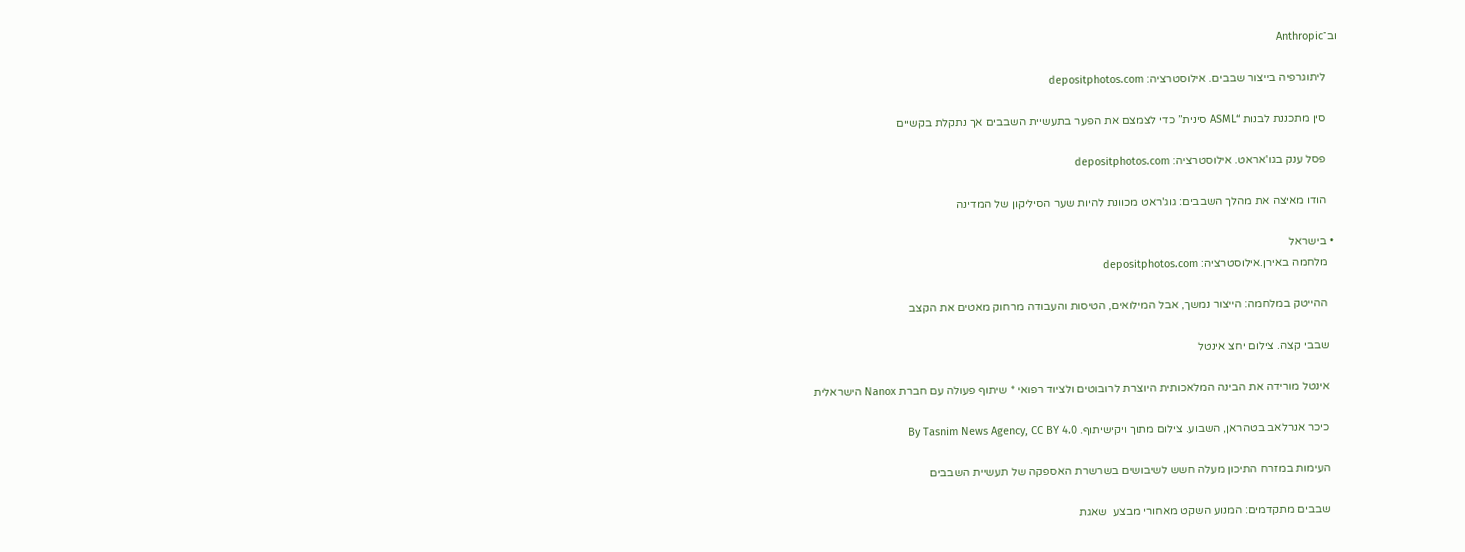וב־Anthropic

    ליתוגרפיה בייצור שבבים. אילוסטרציה: depositphotos.com

    סין מתכננת לבנות “ASML סינית” כדי לצמצם את הפער בתעשיית השבבים אך נתקלת בקשיים

    פסל ענק בגו'אראט. אילוסטרציה: depositphotos.com

    הודו מאיצה את מהלך השבבים: גוג'ראט מכוונת להיות שער הסיליקון של המדינה

  • בישראל
    מלחמה באירן.אילוסטרציה: depositphotos.com

    ההייטק במלחמה: הייצור נמשך, אבל המילואים, הטיסות והעבודה מרחוק מאטים את הקצב

    שבבי קצה. צילום יחצ אינטל

    אינטל מורידה את הבינה המלאכותית היוצרת לרובוטים ולציוד רפואי * שיתוף פעולה עם חברת Nanox הישראלית

    כיכר אנרלאב בטהראן, השבוע. צילום מתוך ויקישיתוף. By Tasnim News Agency, CC BY 4.0

    העימות במזרח התיכון מעלה חשש לשיבושים בשרשרת האספקה של תעשיית השבבים

    שבבים מתקדמים: המנוע השקט מאחורי מבצע  שאגת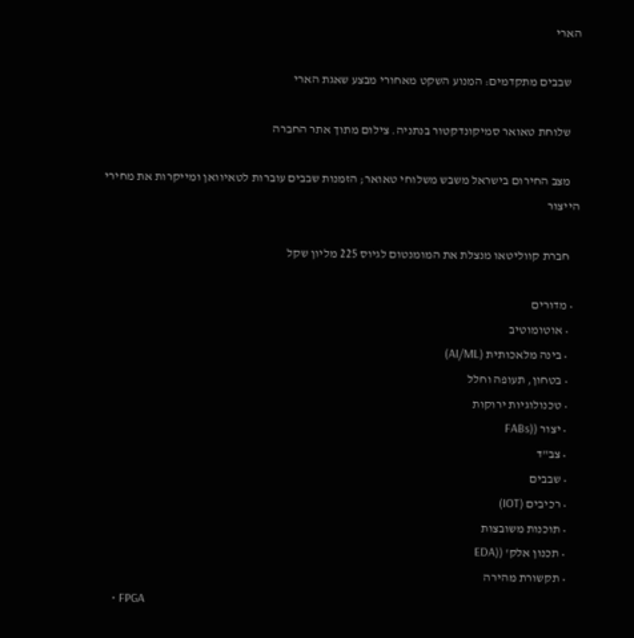הארי

    שבבים מתקדמים: המנוע השקט מאחורי מבצע שאגת הארי

    שלוחת טאואר סמיקונדקטור בנתניה. צילום מתוך אתר החברה

    מצב החירום בישראל משבש משלוחי טאואר; הזמנות שבבים עוברות לטאיוואן ומייקרות את מחירי הייצור

    חברת קווליטאו מנצלת את המומנטום לגיוס 225 מליון שקל

  • מדורים
    • אוטומוטיב
    • בינה מלאכותית (AI/ML)
    • בטחון, תעופה וחלל
    • טכנולוגיות ירוקות
    • יצור ((FABs
    • צב"ד
    • שבבים
    • רכיבים (IOT)
    • תוכנות משובצות
    • תכנון אלק' ((EDA
    • תקשורת מהירה
    • FPGA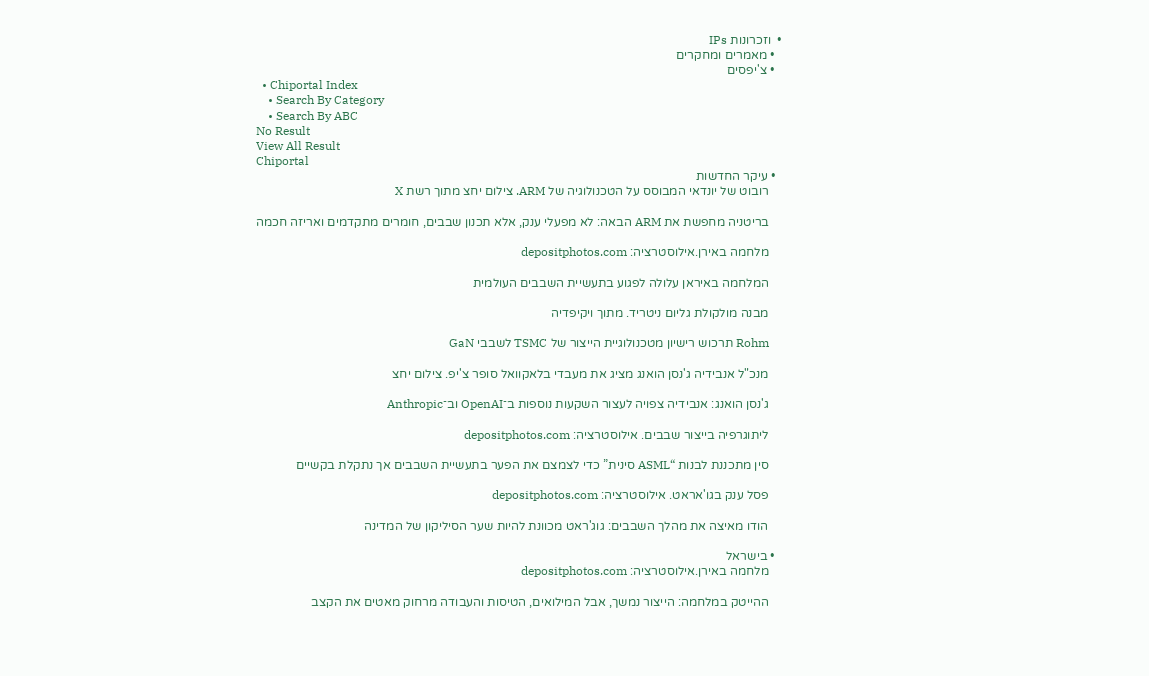•  וזכרונות IPs
  • מאמרים ומחקרים
  • צ'יפסים
  • Chiportal Index
    • Search By Category
    • Search By ABC
No Result
View All Result
Chiportal
  • עיקר החדשות
    רובוט של יונדאי המבוסס על הטכנולוגיה של ARM. צילום יחצ מתוך רשת X

    בריטניה מחפשת את ARM הבאה: לא מפעלי ענק, אלא תכנון שבבים, חומרים מתקדמים ואריזה חכמה

    מלחמה באירן.אילוסטרציה: depositphotos.com

    המלחמה באיראן עלולה לפגוע בתעשיית השבבים העולמית

    מבנה מולקולת גליום ניטריד. מתוך ויקיפדיה

    Rohm תרכוש רישיון מטכנולוגיית הייצור של TSMC לשבבי GaN

    מנכ"ל אנבידיה ג'נסן הואנג מציג את מעבדי בלאקוואל סופר צ'יפ. צילום יחצ

    ג'נסן הואנג: אנבידיה צפויה לעצור השקעות נוספות ב־OpenAI וב־Anthropic

    ליתוגרפיה בייצור שבבים. אילוסטרציה: depositphotos.com

    סין מתכננת לבנות “ASML סינית” כדי לצמצם את הפער בתעשיית השבבים אך נתקלת בקשיים

    פסל ענק בגו'אראט. אילוסטרציה: depositphotos.com

    הודו מאיצה את מהלך השבבים: גוג'ראט מכוונת להיות שער הסיליקון של המדינה

  • בישראל
    מלחמה באירן.אילוסטרציה: depositphotos.com

    ההייטק במלחמה: הייצור נמשך, אבל המילואים, הטיסות והעבודה מרחוק מאטים את הקצב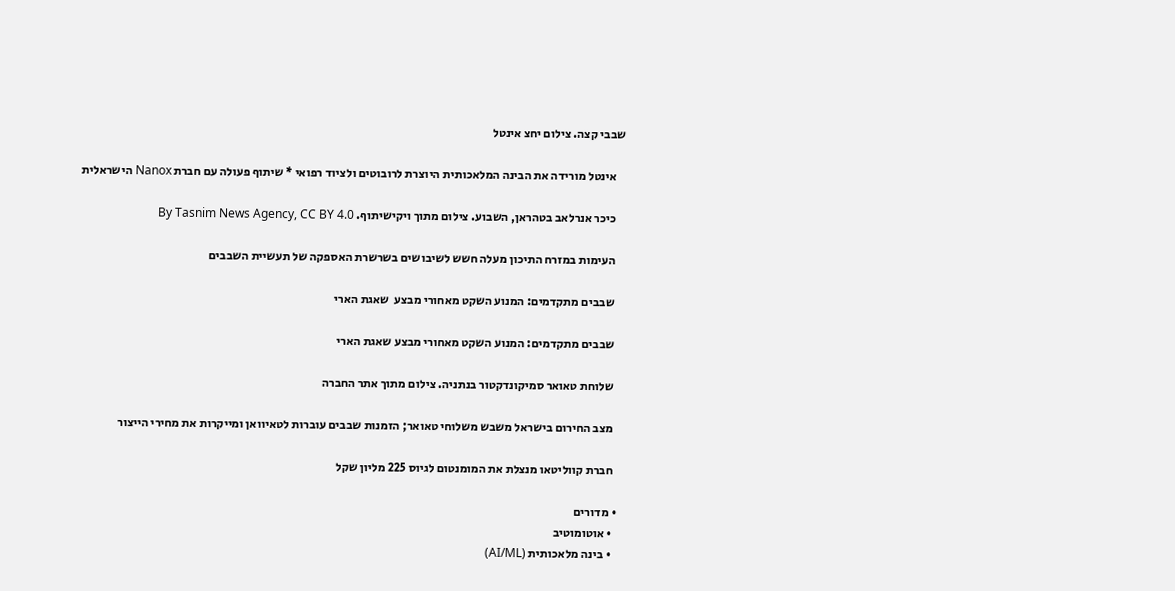שבבי קצה. צילום יחצ אינטל

    אינטל מורידה את הבינה המלאכותית היוצרת לרובוטים ולציוד רפואי * שיתוף פעולה עם חברת Nanox הישראלית

    כיכר אנרלאב בטהראן, השבוע. צילום מתוך ויקישיתוף. By Tasnim News Agency, CC BY 4.0

    העימות במזרח התיכון מעלה חשש לשיבושים בשרשרת האספקה של תעשיית השבבים

    שבבים מתקדמים: המנוע השקט מאחורי מבצע  שאגת הארי

    שבבים מתקדמים: המנוע השקט מאחורי מבצע שאגת הארי

    שלוחת טאואר סמיקונדקטור בנתניה. צילום מתוך אתר החברה

    מצב החירום בישראל משבש משלוחי טאואר; הזמנות שבבים עוברות לטאיוואן ומייקרות את מחירי הייצור

    חברת קווליטאו מנצלת את המומנטום לגיוס 225 מליון שקל

  • מדורים
    • אוטומוטיב
    • בינה מלאכותית (AI/ML)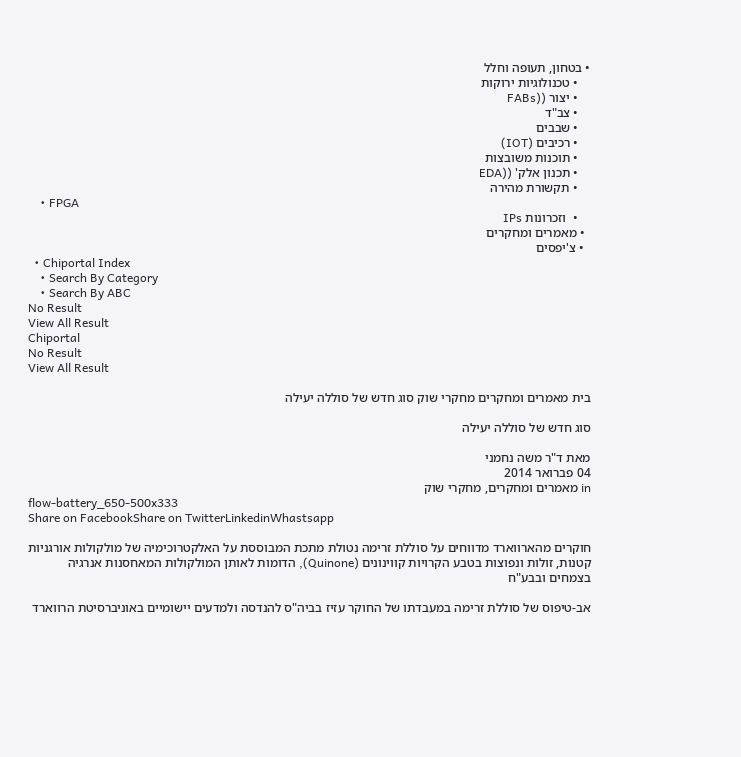• בטחון, תעופה וחלל
    • טכנולוגיות ירוקות
    • יצור ((FABs
    • צב"ד
    • שבבים
    • רכיבים (IOT)
    • תוכנות משובצות
    • תכנון אלק' ((EDA
    • תקשורת מהירה
    • FPGA
    •  וזכרונות IPs
  • מאמרים ומחקרים
  • צ'יפסים
  • Chiportal Index
    • Search By Category
    • Search By ABC
No Result
View All Result
Chiportal
No Result
View All Result

בית מאמרים ומחקרים מחקרי שוק סוג חדש של סוללה יעילה

סוג חדש של סוללה יעילה

מאת ד"ר משה נחמני
04 פברואר 2014
in מאמרים ומחקרים, מחקרי שוק
flow-battery_650-500x333
Share on FacebookShare on TwitterLinkedinWhastsapp

חוקרים מהארווארד מדווחים על סוללת זרימה נטולת מתכת המבוססת על האלקטרוכימיה של מולקולות אורגניות קטנות, זולות ונפוצות בטבע הקרויות קווינונים (Quinone), הדומות לאותן המולקולות המאחסנות אנרגיה בצמחים ובבע"ח

אב-טיפוס של סוללת זרימה במעבדתו של החוקר עזיז בביה"ס להנדסה ולמדעים יישומיים באוניברסיטת הרווארד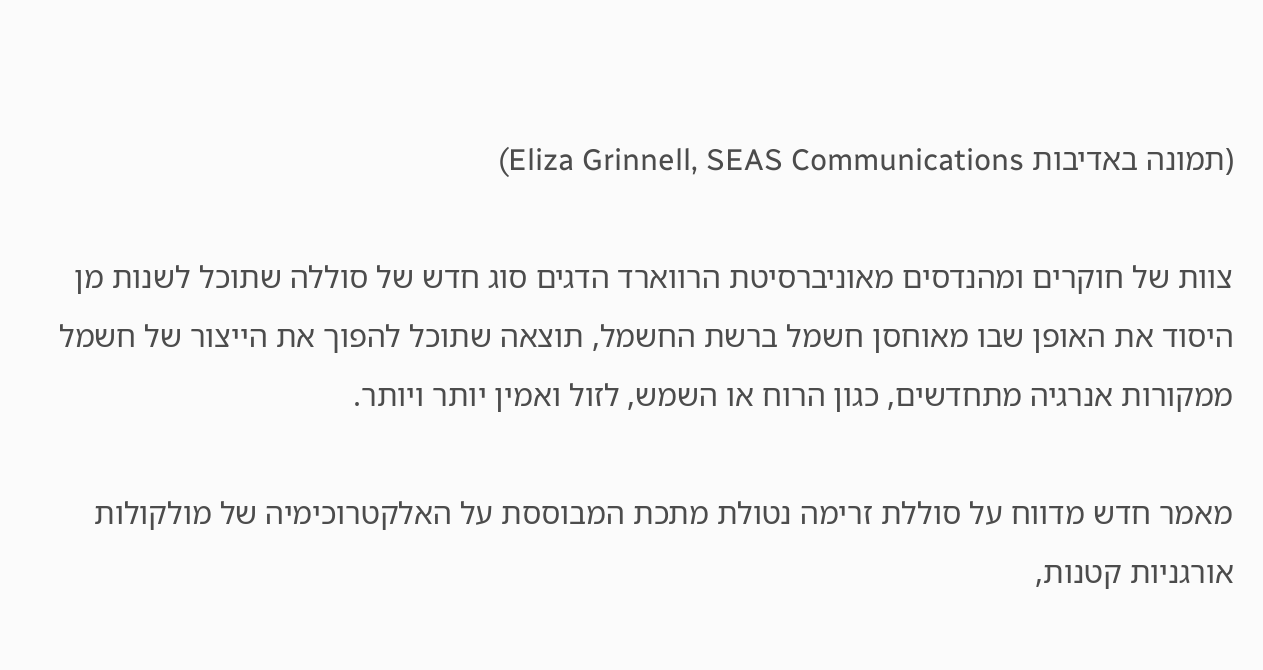(תמונה באדיבות Eliza Grinnell, SEAS Communications)

צוות של חוקרים ומהנדסים מאוניברסיטת הרווארד הדגים סוג חדש של סוללה שתוכל לשנות מן היסוד את האופן שבו מאוחסן חשמל ברשת החשמל, תוצאה שתוכל להפוך את הייצור של חשמל ממקורות אנרגיה מתחדשים, כגון הרוח או השמש, לזול ואמין יותר ויותר.

מאמר חדש מדווח על סוללת זרימה נטולת מתכת המבוססת על האלקטרוכימיה של מולקולות אורגניות קטנות,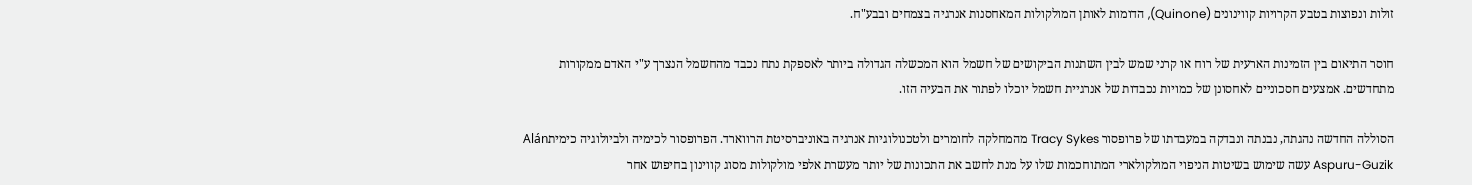זולות ונפוצות בטבע הקרויות קווינונים (Quinone), הדומות לאותן המולקולות המאחסנות אנרגיה בצמחים ובבע"ח.

חוסר התיאום בין הזמינות הארעית של רוח או קרני שמש לבין השתנות הביקושים של חשמל הוא המכשלה הגדולה ביותר לאספקת נתח נכבד מהחשמל הנצרך ע"י האדם ממקורות מתחדשים. אמצעים חסכוניים לאחסונן של כמויות נכבדות של אנרגיית חשמל יוכלו לפתור את הבעיה הזו.

הסוללה החדשה נהגתה, נבנתה ונבדקה במעבדתו של פרופסור Tracy Sykes מהמחלקה לחומרים ולטכנולוגיות אנרגיה באוניברסיטת הרווארד. הפרופסור לכימיה ולביולוגיה כימיתAlán Aspuru-Guzik עשה שימוש בשיטות הניפוי המולקולארי המתוחכמות שלו על מנת לחשב את התכונות של יותר מעשרת אלפי מולקולות מסוג קווינון בחיפוש אחר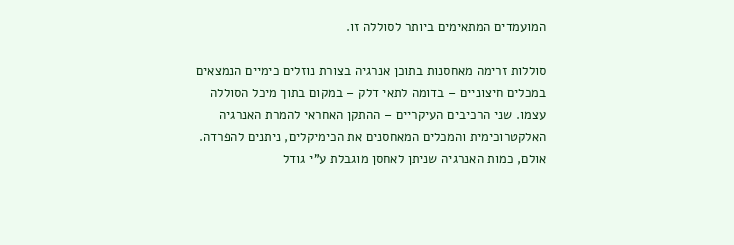המועמדים המתאימים ביותר לסוללה זו.

סוללות זרימה מאחסנות בתוכן אנרגיה בצורת נוזלים כימיים הנמצאים במכלים חיצוניים – בדומה לתאי דלק – במקום בתוך מיכל הסוללה עצמו. שני הרכיבים העיקריים – ההתקן האחראי להמרת האנרגיה האלקטרוכימית והמכלים המאחסנים את הכימיקלים, ניתנים להפרדה. אולם, כמות האנרגיה שניתן לאחסן מוגבלת ע"י גודל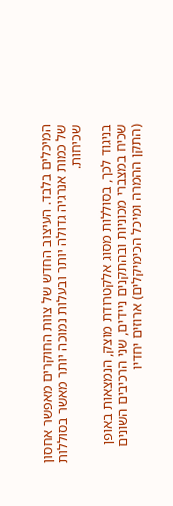המיכלים בלבד. העיצוב החדש של צוות החוקרים מאפשר אחסון של כמות אנרגיה גדולה יותר ובעלות נמוכה יותר מאשר בסוללות שכיחות.

בניגוד לכך, בסוללות מסוג אלקטרודת מוצק, הנמצאות באופן שכיח במצברי מכוניות ובהתקנים ניידים, שני הרכיבים השונים (התקן ההמרה ומיכל הכימיקלים) ארוזים יחדיו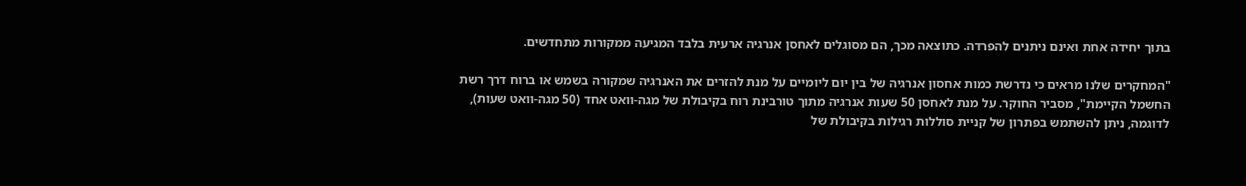בתוך יחידה אחת ואינם ניתנים להפרדה. כתוצאה מכך, הם מסוגלים לאחסן אנרגיה ארעית בלבד המגיעה ממקורות מתחדשים.

"המחקרים שלנו מראים כי נדרשת כמות אחסון אנרגיה של בין יום ליומיים על מנת להזרים את האנרגיה שמקורה בשמש או ברוח דרך רשת החשמל הקיימת", מסביר החוקר. על מנת לאחסן 50 שעות אנרגיה מתוך טורבינת רוח בקיבולת של מגה-וואט אחד (50 מגה-וואט שעות), לדוגמה, ניתן להשתמש בפתרון של קניית סוללות רגילות בקיבולת של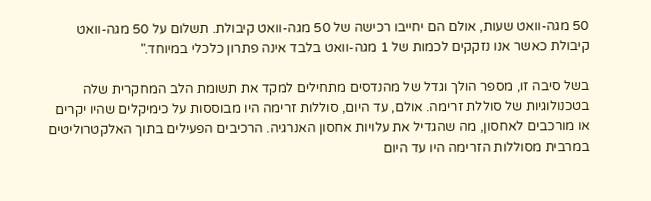50 מגה-וואט שעות, אולם הם יחייבו רכישה של 50 מגה-וואט קיבולת. תשלום על 50 מגה-וואט קיבולת כאשר אנו נזקקים לכמות של 1 מגה-וואט בלבד אינה פתרון כלכלי במיוחד."

בשל סיבה זו, מספר הולך וגדל של מהנדסים מתחילים למקד את תשומת הלב המחקרית שלה בטכנולוגיות של סוללת זרימה. אולם, עד היום, סוללות זרימה היו מבוססות על כימיקלים שהיו יקרים או מורכבים לאחסון, מה שהגדיל את עלויות אחסון האנרגיה. הרכיבים הפעילים בתוך האלקטרוליטים במרבית מסוללות הזרימה היו עד היום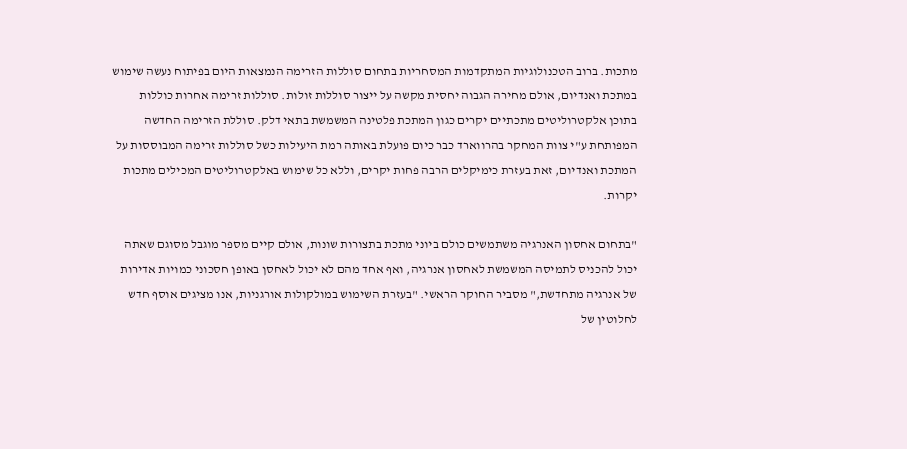מתכות. ברוב הטכנולוגיות המתקדמות המסחריות בתחום סוללות הזרימה הנמצאות היום בפיתוח נעשה שימוש במתכת ואנדיום, אולם מחירה הגבוה יחסית מקשה על ייצור סוללות זולות. סוללות זרימה אחרות כוללות בתוכן אלקטרוליטים מתכתיים יקרים כגון המתכת פלטינה המשמשת בתאי דלק. סוללת הזרימה החדשה המפותחת ע"י צוות המחקר בהרווארד כבר כיום פועלת באותה רמת היעילות כשל סוללות זרימה המבוססות על המתכת ואנדיום, זאת בעזרת כימיקלים הרבה פחות יקרים, וללא כל שימוש באלקטרוליטים המכילים מתכות יקרות.

"בתחום אחסון האנרגיה משתמשים כולם ביוני מתכת בתצורות שונות, אולם קיים מספר מוגבל מסוגם שאתה יכול להכניס לתמיסה המשמשת לאחסון אנרגיה, ואף אחד מהם לא יכול לאחסן באופן חסכוני כמויות אדירות של אנרגיה מתחדשת," מסביר החוקר הראשי. "בעזרת השימוש במולקולות אורגניות, אנו מציגים אוסף חדש לחלוטין של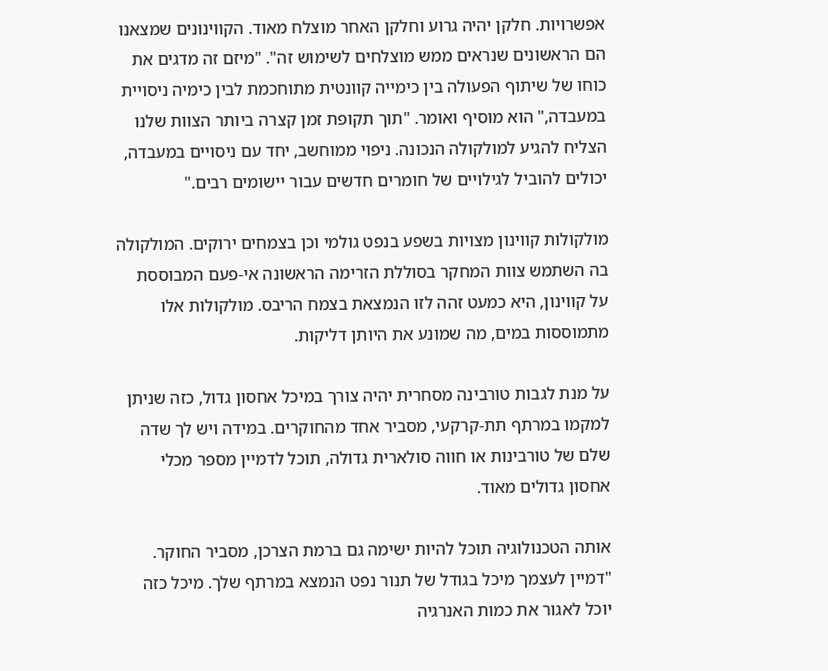אפשרויות. חלקן יהיה גרוע וחלקן האחר מוצלח מאוד. הקווינונים שמצאנו הם הראשונים שנראים ממש מוצלחים לשימוש זה". "מיזם זה מדגים את כוחו של שיתוף הפעולה בין כימייה קוונטית מתוחכמת לבין כימיה ניסויית במעבדה," הוא מוסיף ואומר. "תוך תקופת זמן קצרה ביותר הצוות שלנו הצליח להגיע למולקולה הנכונה. ניפוי ממוחשב, יחד עם ניסויים במעבדה, יכולים להוביל לגילויים של חומרים חדשים עבור יישומים רבים."

מולקולות קווינון מצויות בשפע בנפט גולמי וכן בצמחים ירוקים. המולקולה בה השתמש צוות המחקר בסוללת הזרימה הראשונה אי-פעם המבוססת על קווינון, היא כמעט זהה לזו הנמצאת בצמח הריבס. מולקולות אלו מתמוססות במים, מה שמונע את היותן דליקות.

על מנת לגבות טורבינה מסחרית יהיה צורך במיכל אחסון גדול, כזה שניתן למקמו במרתף תת-קרקעי, מסביר אחד מהחוקרים. במידה ויש לך שדה שלם של טורבינות או חווה סולארית גדולה, תוכל לדמיין מספר מכלי אחסון גדולים מאוד.

אותה הטכנולוגיה תוכל להיות ישימה גם ברמת הצרכן, מסביר החוקר. "דמיין לעצמך מיכל בגודל של תנור נפט הנמצא במרתף שלך. מיכל כזה יוכל לאגור את כמות האנרגיה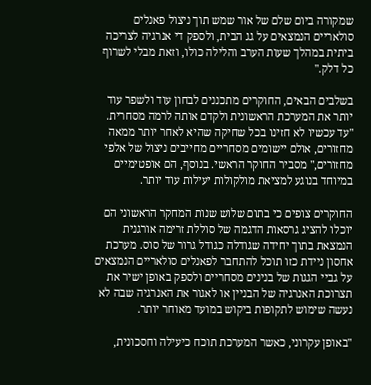שמקורה ביום שלם של אור שמש תוך ניצול פאנלים סולאריים הנמצאים על גג הבית, ולספק די אנרגיה לצריכה ביתית במהלך שעות הערב והלילה כולו, וזאת מבלי לשרוף כל דלק."

בשלבים הבאים, החוקרים מתכננים לבחון עוד ולשפר עוד יותר את המערכת הראשונית ולקדם אותה לרמה מסחרית. "עד עכשיו לא חזינו בכל שחיקה שהיא לאחר יותר ממאה מחזורים, אולם יישומים מסחריים מחייבים ניצול של אלפי מחזורים," מסביר החוקר הראשי. בנוסף, הם אופטימיים במיוחד בנוגע למציאת מולקולות יעילות עוד יותר.

החוקרים צופים כי בתום שלוש שנות המחקר הראשוני הם יוכלו להציג גרסאות הדגמה של סוללת זרימה אורגנית הנמצאת בתוך יחידה שגודלה כגודל גרור של סוס. מערכת אחסון ניידת כזו תוכל להתחבר לפאנלים סולאריים הנמצאים על גביי הגגות של בנינים מסחריים ולספק באופן ישיר את תצרוכת האנרגיה של הבניין או לאגור את האנרגיה שבה לא נעשה שימוש לתקופות ביקוש במועד מאוחר יותר.

"באופן עקרוני, כאשר המערכת תוכח כיעילה וחסכונית,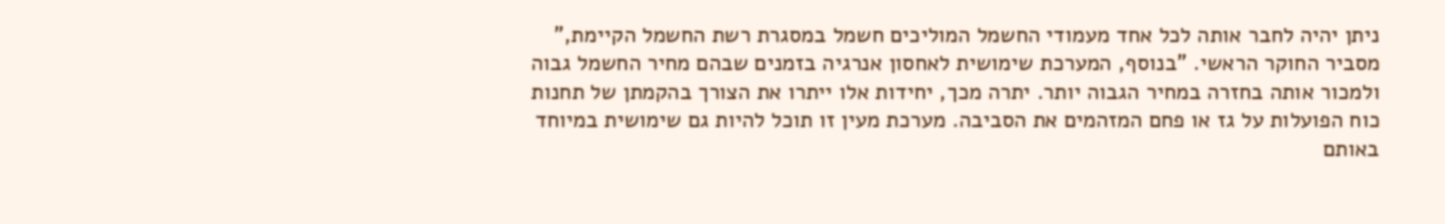ניתן יהיה לחבר אותה לכל אחד מעמודי החשמל המוליכים חשמל במסגרת רשת החשמל הקיימת," מסביר החוקר הראשי. "בנוסף, המערכת שימושית לאחסון אנרגיה בזמנים שבהם מחיר החשמל גבוה ולמכור אותה בחזרה במחיר הגבוה יותר. יתרה מכך, יחידות אלו ייתרו את הצורך בהקמתן של תחנות כוח הפועלות על גז או פחם המזהמים את הסביבה. מערכת מעין זו תוכל להיות גם שימושית במיוחד באותם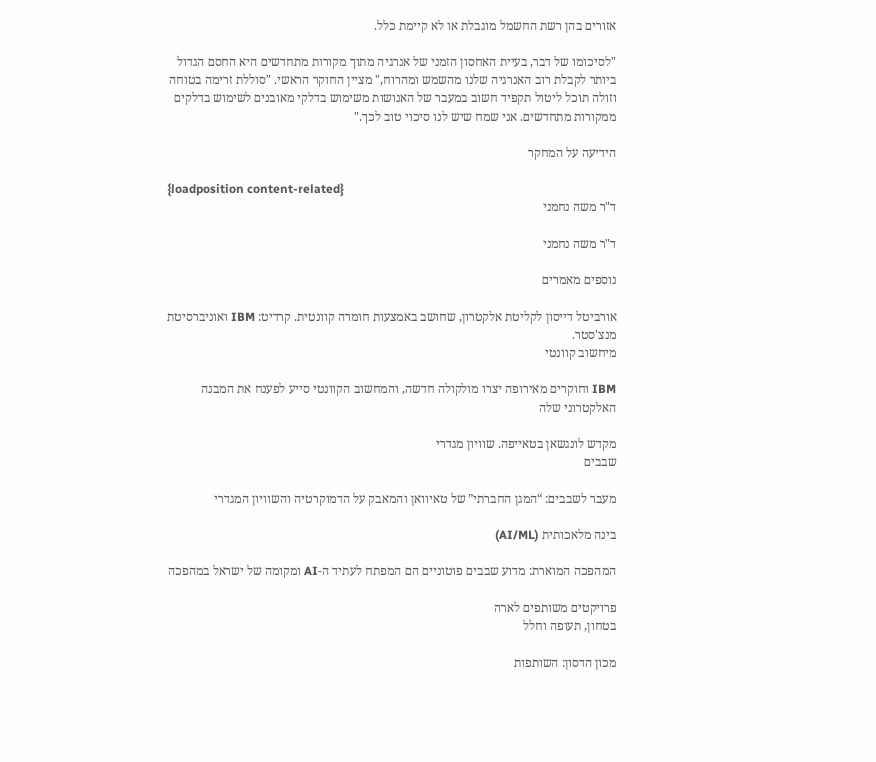אזורים בהן רשת החשמל מוגבלת או לא קיימת כלל.

"לסיכומו של דבר, בעיית האחסון הזמני של אנרגיה מתוך מקורות מתחדשים היא החסם הגדול ביותר לקבלת רוב האנרגיה שלנו מהשמש ומהרוח," מציין החוקר הראשי. "סוללת זרימה בטוחה וזולה תוכל ליטול תקפיד חשוב במעבר של האנושות משימוש בדלקי מאובנים לשימוש בדלקים ממקורות מתחדשים. אני שמח שיש לנו סיכוי טוב לכך."

הידיעה על המחקר

{loadposition content-related}
ד"ר משה נחמני

ד"ר משה נחמני

נוספים מאמרים

אורביטל דייסון לקליטת אלקטרון, שחושב באמצעות חומרה קוונטית. קרדיט: IBM ואוניברסיטת מנצ'סטר.
מיחשוב קוונטי

IBM וחוקרים מאירופה יצרו מולקולה חדשה, והמחשוב הקוונטי סייע לפענח את המבנה האלקטרוני שלה

מקדש לונגשאן בטאייפה. שוויון מגדרי
שבבים

מעבר לשבבים: “המגן החברתי” של טאיוואן והמאבק על הדמוקרטיה והשוויון המגדרי

בינה מלאכותית (AI/ML)

המהפכה המוארת: מדוע שבבים פוטוניים הם המפתח לעתיד ה-AI ומקומה של ישראל במהפכה

פרויקטים משותפים לארה
בטחון, תעופה וחלל

מכון הדסון: השותפות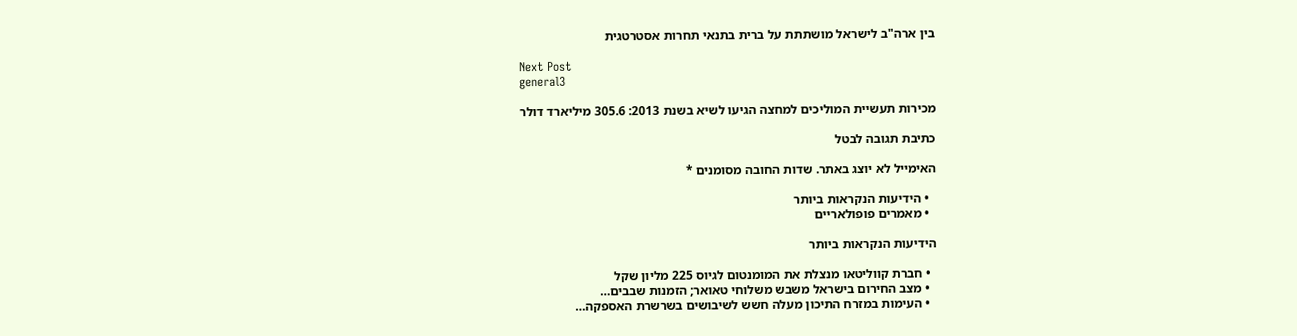בין ארה"ב לישראל מושתתת על ברית בתנאי תחרות אסטרטגית

Next Post
general3

מכירות תעשיית המוליכים למחצה הגיעו לשיא בשנת 2013: 305.6 מיליארד דולר

כתיבת תגובה לבטל

האימייל לא יוצג באתר. שדות החובה מסומנים *

  • הידיעות הנקראות ביותר
  • מאמרים פופולאריים

הידיעות הנקראות ביותר

  • חברת קווליטאו מנצלת את המומנטום לגיוס 225 מליון שקל
  • מצב החירום בישראל משבש משלוחי טאואר; הזמנות שבבים…
  • העימות במזרח התיכון מעלה חשש לשיבושים בשרשרת האספקה…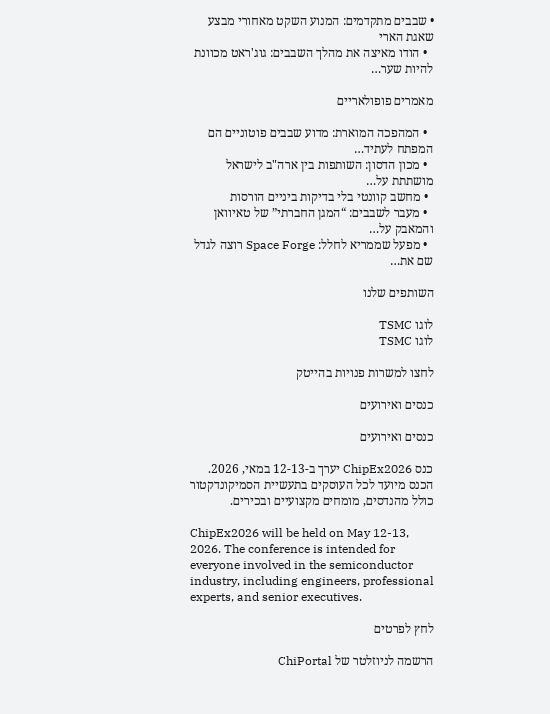• שבבים מתקדמים: המנוע השקט מאחורי מבצע שאגת הארי
  • הודו מאיצה את מהלך השבבים: גוג'ראט מכוונת להיות שער…

מאמרים פופולאריים

  • המהפכה המוארת: מדוע שבבים פוטוניים הם המפתח לעתיד…
  • מכון הדסון: השותפות בין ארה"ב לישראל מושתתת על…
  • מחשב קוונטי בלי בדיקות ביניים הורסות
  • מעבר לשבבים: “המגן החברתי” של טאיוואן והמאבק על…
  • מפעל שממריא לחלל: Space Forge רוצה לגדל שם את…

השותפים שלנו

לוגו TSMC
לוגו TSMC

לחצו למשרות פנויות בהייטק

כנסים ואירועים

כנסים ואירועים

כנס ChipEx2026 יערך ב-12-13 במאי, 2026. הכנס מיועד לכל העוסקים בתעשיית הסמיקונדקטור  כולל מהנדסים, מומחים מקצועיים ובכירים.

ChipEx2026 will be held on May 12-13, 2026. The conference is intended for everyone involved in the semiconductor industry, including engineers, professional experts, and senior executives.

לחץ לפרטים

הרשמה לניוזלטר של ChiPortal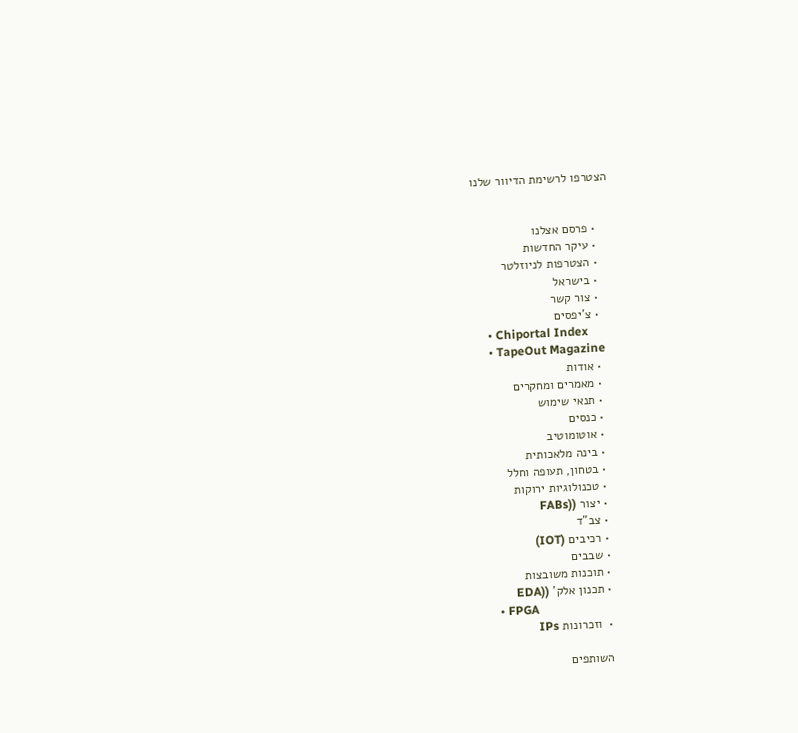הצטרפו לרשימת הדיוור שלנו


    • פרסם אצלנו
    • עיקר החדשות
    • הצטרפות לניוזלטר
    • בישראל
    • צור קשר
    • צ'יפסים
    • Chiportal Index
    • TapeOut Magazine
    • אודות
    • מאמרים ומחקרים
    • תנאי שימוש
    • כנסים
    • אוטומוטיב
    • בינה מלאכותית
    • בטחון, תעופה וחלל
    • טכנולוגיות ירוקות
    • יצור ((FABs
    • צב"ד
    • רכיבים (IOT)
    • שבבים
    • תוכנות משובצות
    • תכנון אלק' ((EDA
    • FPGA
    •  וזכרונות IPs

    השותפים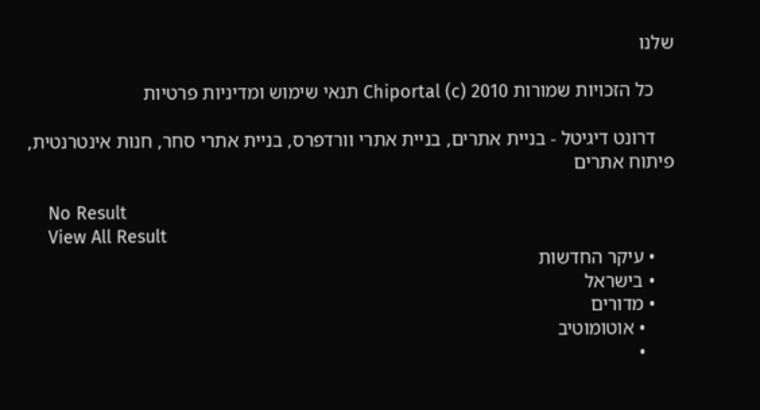שלנו

    כל הזכויות שמורות Chiportal (c) 2010 תנאי שימוש ומדיניות פרטיות

    דרונט דיגיטל - בניית אתרים, בניית אתרי וורדפרס, בניית אתרי סחר, חנות אינטרנטית, פיתוח אתרים

    No Result
    View All Result
    • עיקר החדשות
    • בישראל
    • מדורים
      • אוטומוטיב
      •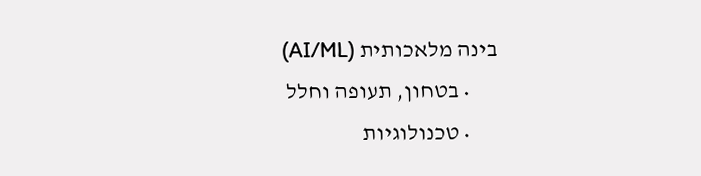בינה מלאכותית (AI/ML)
      • בטחון, תעופה וחלל
      • טכנולוגיות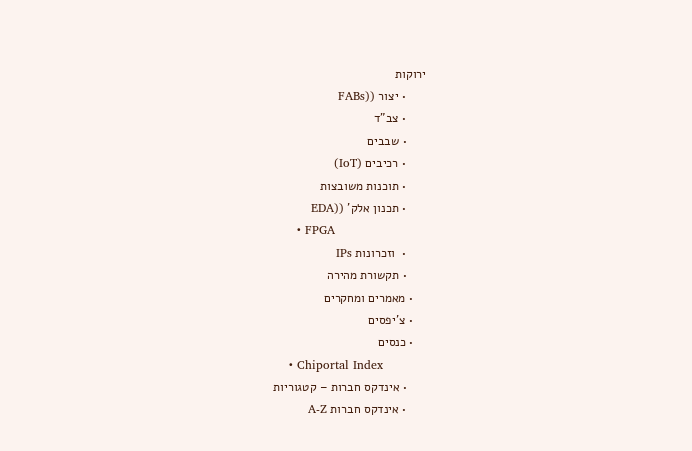ירוקות
      • יצור ((FABs
      • צב"ד
      • שבבים
      • רכיבים (IoT)
      • תוכנות משובצות
      • תכנון אלק' ((EDA
      • FPGA
      •  וזכרונות IPs
      • תקשורת מהירה
    • מאמרים ומחקרים
    • צ'יפסים
    • כנסים
    • Chiportal Index
      • אינדקס חברות – קטגוריות
      • אינדקס חברות A-Z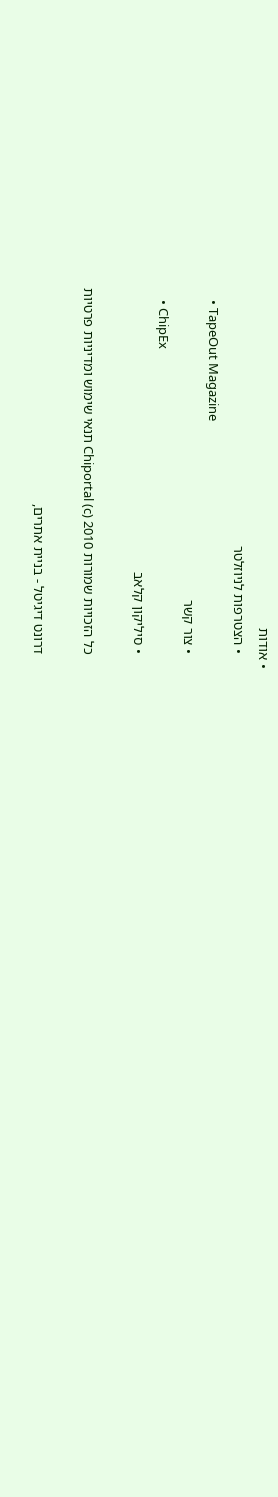• אודות
    • הצטרפות לניוזלטר
    • TapeOut Magazine
    • צור קשר
    • ChipEx
    • סיליקון קלאב

    כל הזכויות שמורות Chiportal (c) 2010 תנאי שימוש ומדיניות פרטיות

    דרונט דיגיטל - בניית אתרים,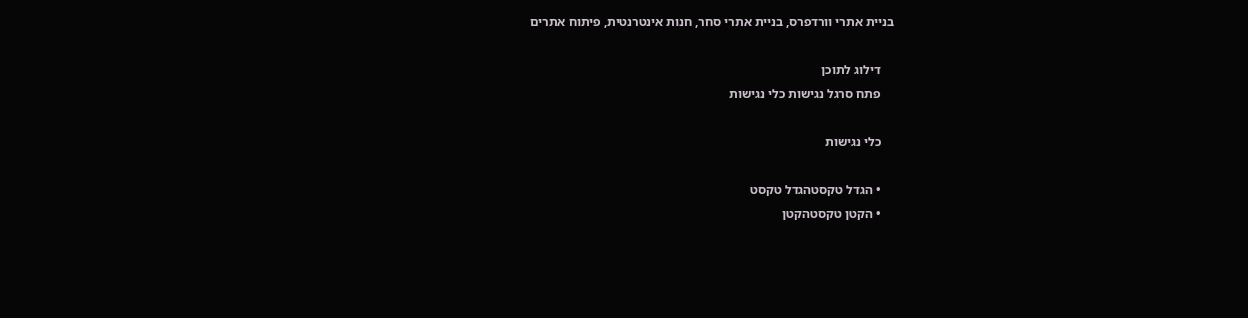בניית אתרי וורדפרס, בניית אתרי סחר, חנות אינטרנטית, פיתוח אתרים

    דילוג לתוכן
    פתח סרגל נגישות כלי נגישות

    כלי נגישות

    • הגדל טקסטהגדל טקסט
    • הקטן טקסטהקטן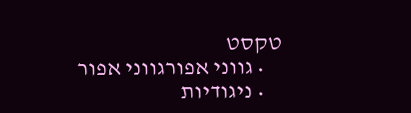טקסט
    • גווני אפורגווני אפור
    • ניגודיות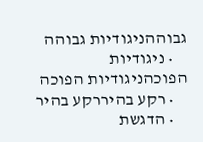גבוההניגודיות גבוהה
    • ניגודיות הפוכהניגודיות הפוכה
    • רקע בהיררקע בהיר
    • הדגשת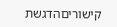קישוריםהדגשת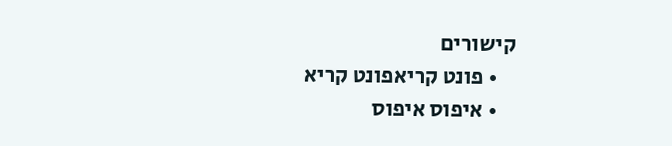קישורים
    • פונט קריאפונט קריא
    • איפוס איפוס